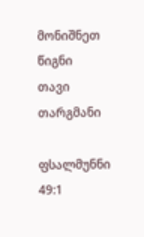მონიშნეთ წიგნი
თავი
თარგმანი

ფსალმუნნი 49:1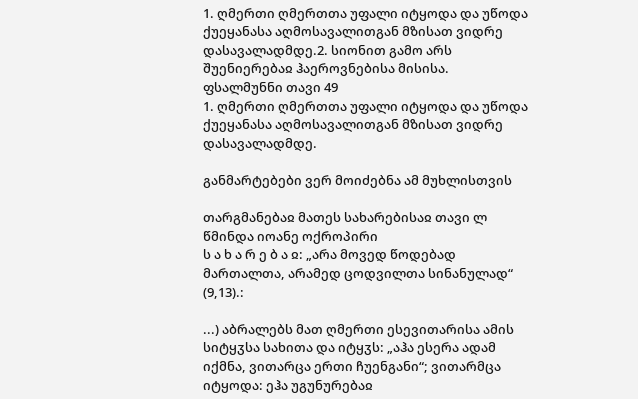1. ღმერთი ღმერთთა უფალი იტყოდა და უწოდა ქუეყანასა აღმოსავალითგან მზისათ ვიდრე დასავალადმდე.2. სიონით გამო არს შუენიერებაჲ ჰაეროვნებისა მისისა.
ფსალმუნნი თავი 49
1. ღმერთი ღმერთთა უფალი იტყოდა და უწოდა ქუეყანასა აღმოსავალითგან მზისათ ვიდრე დასავალადმდე.

განმარტებები ვერ მოიძებნა ამ მუხლისთვის

თარგმანებაჲ მათეს სახარებისაჲ თავი ლ
წმინდა იოანე ოქროპირი
ს ა ხ ა რ ე ბ ა ჲ: „არა მოვედ წოდებად მართალთა, არამედ ცოდვილთა სინანულად“ (9,13).:

...) აბრალებს მათ ღმერთი ესევითარისა ამის სიტყჳსა სახითა და იტყჳს: „აჰა ესერა ადამ იქმნა, ვითარცა ერთი ჩუენგანი“; ვითარმცა იტყოდა: ეჰა უგუნურებაჲ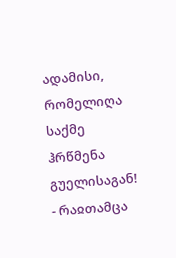ადამისი, რომელიღა საქმე ჰრწმენა გუელისაგან! - რაჲთამცა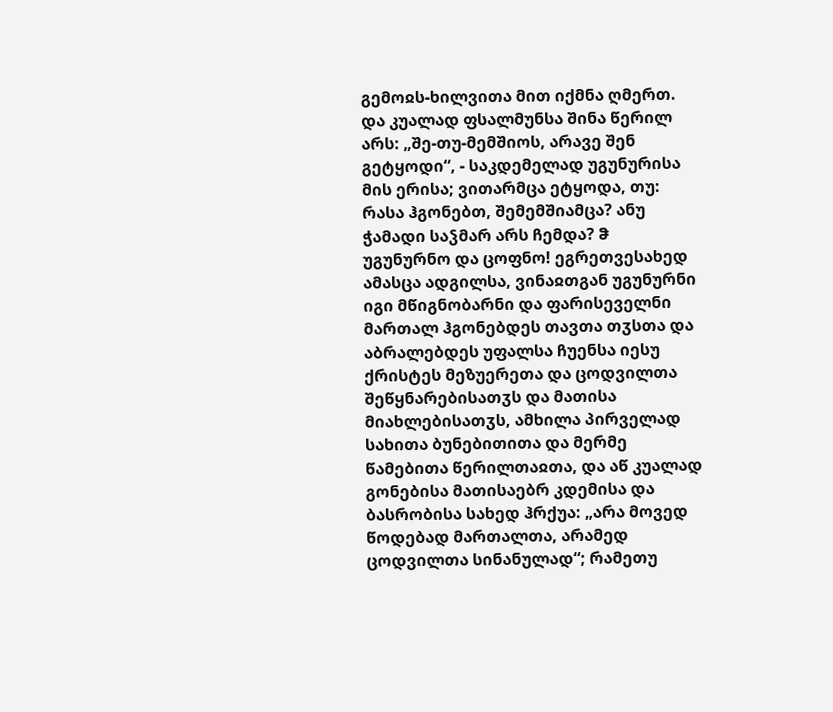გემოჲს-ხილვითა მით იქმნა ღმერთ. და კუალად ფსალმუნსა შინა წერილ არს: „შე-თუ-მემშიოს, არავე შენ გეტყოდი“, - საკდემელად უგუნურისა მის ერისა; ვითარმცა ეტყოდა, თუ: რასა ჰგონებთ, შემემშიამცა? ანუ ჭამადი საჴმარ არს ჩემდა? ჵ უგუნურნო და ცოფნო! ეგრეთვესახედ ამასცა ადგილსა, ვინაჲთგან უგუნურნი იგი მწიგნობარნი და ფარისეველნი მართალ ჰგონებდეს თავთა თჳსთა და აბრალებდეს უფალსა ჩუენსა იესუ ქრისტეს მეზუერეთა და ცოდვილთა შეწყნარებისათჳს და მათისა მიახლებისათჳს, ამხილა პირველად სახითა ბუნებითითა და მერმე წამებითა წერილთაჲთა, და აწ კუალად გონებისა მათისაებრ კდემისა და ბასრობისა სახედ ჰრქუა: „არა მოვედ წოდებად მართალთა, არამედ ცოდვილთა სინანულად“; რამეთუ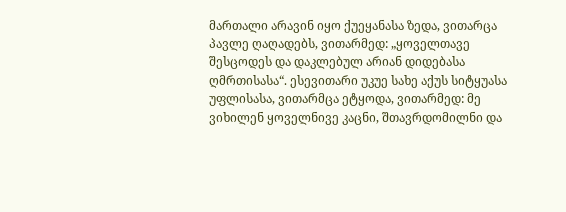მართალი არავინ იყო ქუეყანასა ზედა, ვითარცა პავლე ღაღადებს, ვითარმედ: „ყოველთავე შესცოდეს და დაკლებულ არიან დიდებასა ღმრთისასა“. ესევითარი უკუე სახე აქუს სიტყუასა უფლისასა, ვითარმცა ეტყოდა, ვითარმედ: მე ვიხილენ ყოველნივე კაცნი, შთავრდომილნი და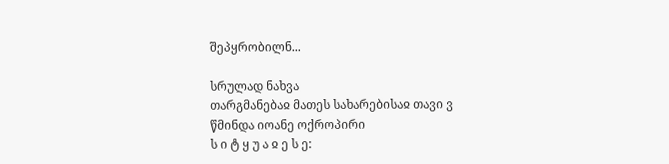შეპყრობილნ...

სრულად ნახვა
თარგმანებაჲ მათეს სახარებისაჲ თავი ვ
წმინდა იოანე ოქროპირი
ს ი ტ ყ უ ა ჲ ე ს ე: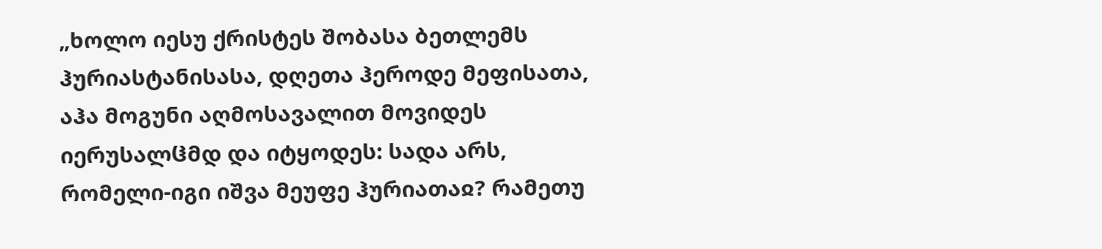„ხოლო იესუ ქრისტეს შობასა ბეთლემს ჰურიასტანისასა, დღეთა ჰეროდე მეფისათა, აჰა მოგუნი აღმოსავალით მოვიდეს იერუსალჱმდ და იტყოდეს: სადა არს, რომელი-იგი იშვა მეუფე ჰურიათაჲ? რამეთუ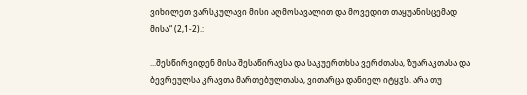ვიხილეთ ვარსკულავი მისი აღმოსავალით და მოვედით თაყუანისცემად მისა“ (2,1-2).:

...შესწირვიდენ მისა შესაწირავსა და საკუერთხსა ვერძთასა, ზუარაკთასა და ბევრეულსა კრავთა მართებულთასა, ვითარცა დანიელ იტყჳს. არა თუ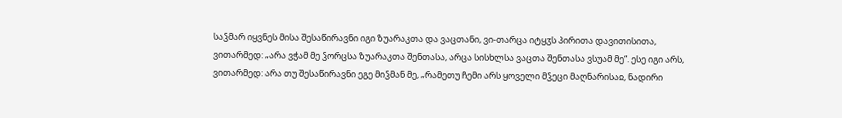საჴმარ იყვნეს მისა შესაწირავნი იგი ზუარაკთა და ვაცთანი, ვი-თარცა იტყჳს პირითა დავითისითა, ვითარმედ: „არა ვჭამ მე ჴორცსა ზუარაკთა შენთასა, არცა სისხლსა ვაცთა შენთასა ვსუამ მე“. ესე იგი არს, ვითარმედ: არა თუ შესაწირავნი ეგე მიჴმან მე, „რამეთუ ჩემი არს ყოველი მჴეცი მაღნარისაჲ, ნადირი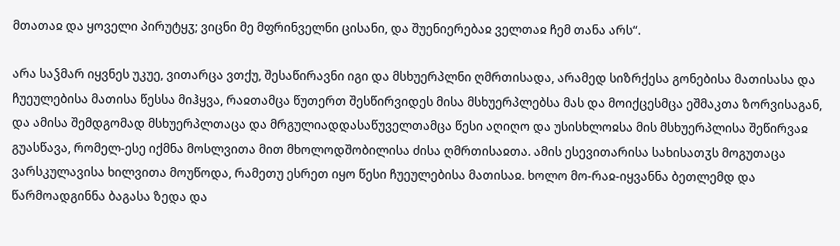მთათაჲ და ყოველი პირუტყჳ; ვიცნი მე მფრინველნი ცისანი, და შუენიერებაჲ ველთაჲ ჩემ თანა არს“.

არა საჴმარ იყვნეს უკუე, ვითარცა ვთქუ, შესაწირავნი იგი და მსხუერპლნი ღმრთისადა, არამედ სიზრქესა გონებისა მათისასა და ჩუეულებისა მათისა წესსა მიჰყვა, რაჲთამცა წუთერთ შესწირვიდეს მისა მსხუერპლებსა მას და მოიქცესმცა ეშმაკთა ზორვისაგან, და ამისა შემდგომად მსხუერპლთაცა და მრგულიადდასაწუველთამცა წესი აღიღო და უსისხლოჲსა მის მსხუერპლისა შეწირვაჲ გუასწავა, რომელ-ესე იქმნა მოსლვითა მით მხოლოდშობილისა ძისა ღმრთისაჲთა. ამის ესევითარისა სახისათჳს მოგუთაცა ვარსკულავისა ხილვითა მოუწოდა, რამეთუ ესრეთ იყო წესი ჩუეულებისა მათისაჲ. ხოლო მო-რაჲ-იყვანნა ბეთლემდ და წარმოადგინნა ბაგასა ზედა და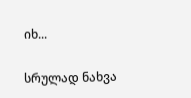იხ...

სრულად ნახვა